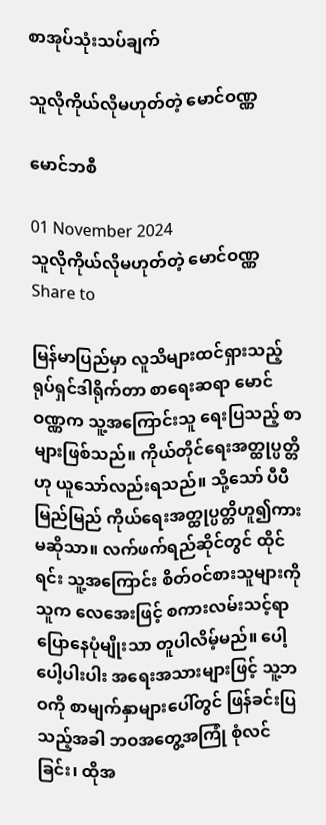စာအုပ်သုံးသပ်ချက်

သူလိုကိုယ်လိုမဟုတ်တဲ့ မောင်ဝဏ္ဏ

မောင်ဘစီ

01 November 2024
သူလိုကိုယ်လိုမဟုတ်တဲ့ မောင်ဝဏ္ဏ
Share to

မြန်မာပြည်မှာ လူသိများထင်ရှားသည့် ရုပ်ရှင်ဒါရိုက်တာ စာရေးဆရာ မောင်ဝဏ္ဏက သူ့အကြောင်းသူ ရေးပြသည့် စာများဖြစ်သည်။ ကိုယ်တိုင်ရေးအတ္ထုပ္ပတ္တိဟု ယူသော်လည်းရသည်။ သို့သော် ပီပီမြည်မြည် ကိုယ်ရေးအတ္ထုပ္ပတ္တိဟူ၍ကား မဆိုသာ။ လက်ဖက်ရည်ဆိုင်တွင် ထိုင်ရင်း သူ့အကြောင်း စိတ်ဝင်စားသူများကို သူက လေအေးဖြင့် စကားလမ်းသင့်ရာ ပြောနေပုံမျိုးသာ တူပါလိမ့်မည်။ ပေါ့ပေါ့ပါးပါး အရေးအသားများဖြင့် သူ့ဘဝကို စာမျက်နှာများပေါ်တွင် ဖြန်ခင်းပြသည့်အခါ ဘဝအတွေ့အကြုံ စုံလင်ခြင်း၊ ထိုအ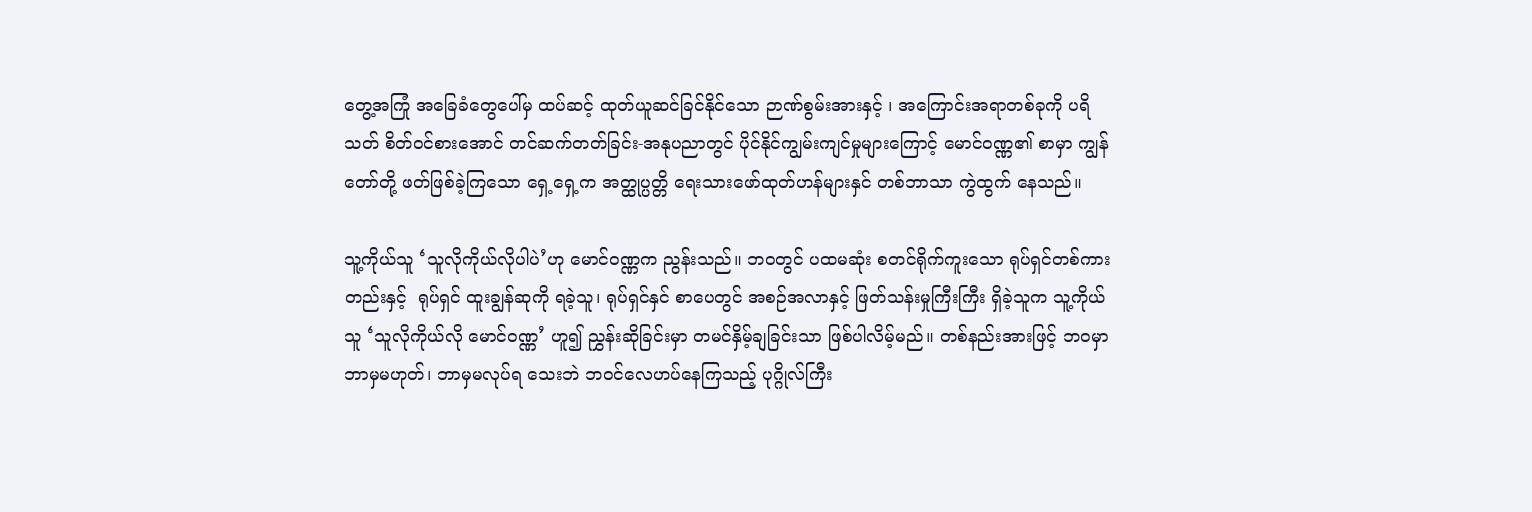တွေ့အကြုံ အခြေခံတွေပေါ်မှ ထပ်ဆင့် ထုတ်ယူဆင်ခြင်နိုင်သော ဉာဏ်စွမ်းအားနှင့် ၊ အကြောင်းအရာတစ်ခုကို ပရိသတ် စိတ်ဝင်စားအောင် တင်ဆက်တတ်ခြင်း-အနုပညာတွင် ပိုင်နိုင်ကျွမ်းကျင်မှုများကြောင့် မောင်ဝဏ္ဏ၏ စာမှာ ကျွန်တော်တို့ ဖတ်ဖြစ်ခဲ့ကြသော ရှေ့ရှေ့က အတ္ထုပ္ပတ္တိ ရေးသားဖော်ထုတ်ဟန်များနှင် တစ်ဘာသာ ကွဲထွက် နေသည်။

သူ့ကိုယ်သူ ‘သူလိုကိုယ်လိုပါပဲ’ဟု မောင်ဝဏ္ဏက ညွန်းသည်။ ဘဝတွင် ပထမဆုံး စတင်ရိုက်ကူးသော ရုပ်ရှင်တစ်ကားတည်းနှင့်  ရုပ်ရှင် ထူးချွန်ဆုကို ရခဲ့သူ၊ ရုပ်ရှင်နှင် စာပေတွင် အစဉ်အလာနှင့် ဖြတ်သန်းမှုကြီးကြီး ရှိခဲ့သူက သူ့ကိုယ်သူ ‘သူလိုကိုယ်လို မောင်ဝဏ္ဏ’ ဟူ၍ ညွှန်းဆိုခြင်းမှာ တမင်နှိမ့်ချခြင်းသာ ဖြစ်ပါလိမ့်မည်။ တစ်နည်းအားဖြင့် ဘဝမှာ ဘာမှမဟုတ်၊ ဘာမှမလုပ်ရ သေးဘဲ ဘဝင်လေဟပ်နေကြသည့် ပုဂ္ဂိုလ်ကြီး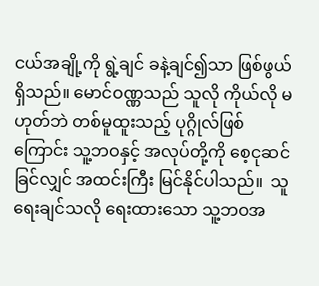ငယ်အချို့ကို ရွဲ့ချင် ခနဲ့ချင်၍သာ ဖြစ်ဖွယ်ရှိသည်။ မောင်ဝဏ္ဏသည် သူလို ကိုယ်လို မဟုတ်ဘဲ တစ်မူထူးသည့် ပုဂ္ဂိုလ်ဖြစ်ကြောင်း သူ့ဘဝနှင့် အလုပ်တို့ကို စေ့ငုဆင်ခြင်လျှင် အထင်းကြီး မြင်နိုင်ပါသည်။  သူ ရေးချင်သလို ရေးထားသော သူ့ဘဝအ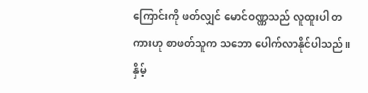ကြောင်းကို ဖတ်လျှင် မောင်ဝဏ္ဏသည် လူထူးပါ တကားဟု စာဖတ်သူက သဘော ပေါက်လာနိုင်ပါသည်။ နှိမ့်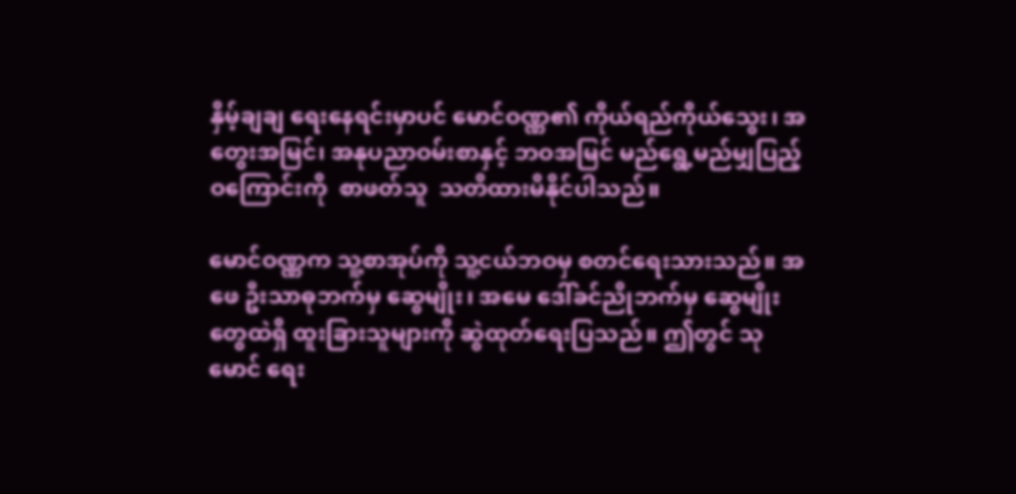နှိမ့်ချချ ရေးနေရင်းမှာပင် မောင်ဝဏ္ဏ၏ ကိုယ်ရည်ကိုယ်သွေး၊ အတွေးအမြင်၊ အနုပညာဝမ်းစာနှင့် ဘဝအမြင် မည်ရွေ့မည်မျှပြည့်ဝကြောင်းကို  စာဖတ်သူ  သတိထားမိနိုင်ပါသည်။

မောင်ဝဏ္ဏက သူ့စာအုပ်ကို သူ့ငယ်ဘဝမှ စတင်ရေးသားသည်။ အဖေ ဦးသာဓုဘက်မှ ဆွေမျိုး၊ အမေ ဒေါ်ခင်ညိုဘက်မှ ဆွေမျိုးတွေထဲရှိ ထူးခြားသူများကို ဆွဲထုတ်ရေးပြသည်။ ဤတွင် သုမောင် ရေး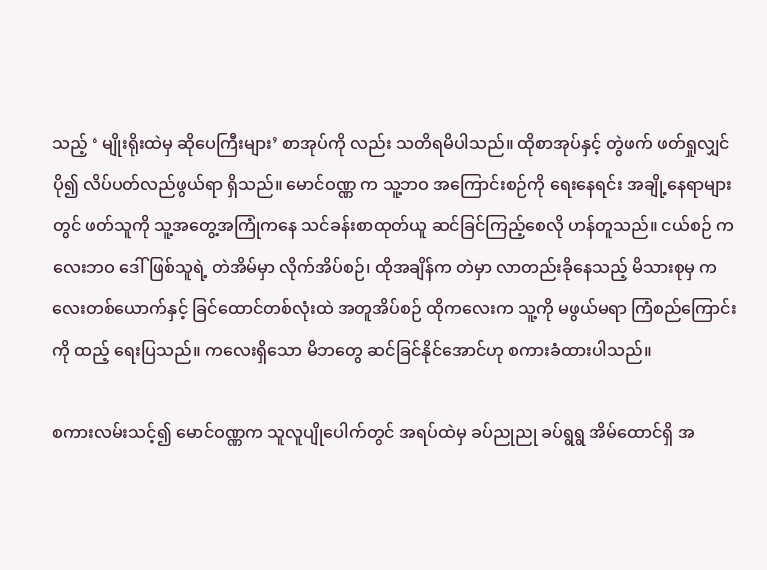သည့် ‘ မျိုးရိုးထဲမှ ဆိုပေကြီးများ’ စာအုပ်ကို လည်း သတိရမိပါသည်။ ထိုစာအုပ်နှင့် တွဲဖက် ဖတ်ရှုလျှင် ပို၍ လိပ်ပတ်လည်ဖွယ်ရာ ရှိသည်။ မောင်ဝဏ္ဏ က သူ့ဘဝ အကြောင်းစဉ်ကို ရေးနေရင်း အချို့နေရာများတွင် ဖတ်သူကို သူ့အတွေ့အကြုံကနေ သင်ခန်းစာထုတ်ယူ ဆင်ခြင်ကြည့်စေလို ဟန်တူသည်။ ငယ်စဉ် ကလေးဘဝ ဒေါ်ဖြစ်သူရဲ့ တဲအိမ်မှာ လိုက်အိပ်စဉ်၊ ထိုအချိန်က တဲမှာ လာတည်းခိုနေသည့် မိသားစုမှ ကလေးတစ်ယောက်နှင့် ခြင်ထောင်တစ်လုံးထဲ အတူအိပ်စဉ် ထိုကလေးက သူ့ကို မဖွယ်မရာ ကြံစည်ကြောင်းကို ထည့် ရေးပြသည်။ ကလေးရှိသော မိဘတွေ ဆင်ခြင်နိုင်အောင်ဟု စကားခံထားပါသည်။

စကားလမ်းသင့်၍ မောင်ဝဏ္ဏက သူလူပျိုပေါက်တွင် အရပ်ထဲမှ ခပ်ညုညု ခပ်ရွရွ အိမ်ထောင်ရှိ အ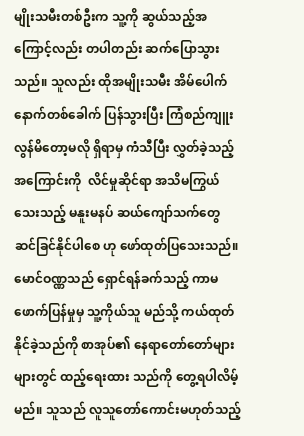မျိုးသမီးတစ်ဦးက သူ့ကို ဆွယ်သည့်အကြောင့်လည်း တပါတည်း ဆက်ပြောသွားသည်။ သူလည်း ထိုအမျိုးသမီး အိမ်ပေါက် နောက်တစ်ခေါက် ပြန်သွားပြီး ကြံစည်ကျူးလွန်မိတော့မလို ရှိရာမှ ကံသီပြီး လွှတ်ခဲ့သည့်အကြောင်းကို  လိင်မှုဆိုင်ရာ အသိမကြွယ်သေးသည့် မနူးမနပ် ဆယ်ကျော်သက်တွေ ဆင်ခြင်နိုင်ပါစေ ဟု ဖော်ထုတ်ပြသေးသည်။ မောင်ဝဏ္ဏသည် ရှောင်ရန်ခက်သည့် ကာမဖောက်ပြန်မှုမှ သူ့ကိုယ်သူ မည်သို့ ကယ်ထုတ်နိုင်ခဲ့သည်ကို စာအုပ်၏ နေရာတော်တော်များများတွင် ထည့်ရေးထား သည်ကို တွေ့ရပါလိမ့်မည်။ သူသည် လူသူတော်ကောင်းမဟုတ်သည့်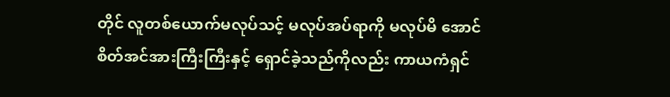တိုင် လူတစ်ယောက်မလုပ်သင့် မလုပ်အပ်ရာကို မလုပ်မိ အောင် စိတ်အင်အားကြီးကြီးနှင့် ရှောင်ခဲ့သည်ကိုလည်း ကာယကံရှင်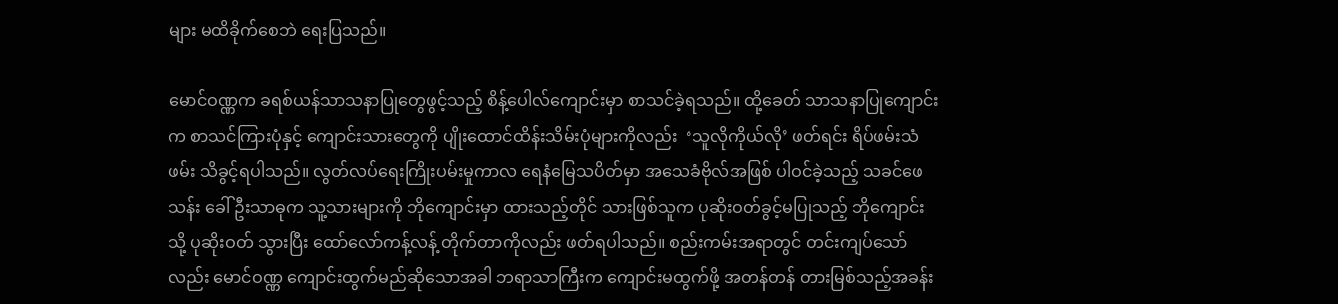များ မထိခိုက်စေဘဲ ရေးပြသည်။

မောင်ဝဏ္ဏက ခရစ်ယန်သာသနာပြုတွေဖွင့်သည့် စိန့်ပေါလ်ကျောင်းမှာ စာသင်ခဲ့ရသည်။ ထို့ခေတ် သာသနာပြုကျောင်းက စာသင်ကြားပုံနှင့် ကျောင်းသားတွေကို ပျိုးထောင်ထိန်းသိမ်းပုံများကိုလည်း  ‘သူလိုကိုယ်လို’ ဖတ်ရင်း ရိပ်ဖမ်းသံဖမ်း သိခွင့်ရပါသည်။ လွတ်လပ်ရေးကြိုးပမ်းမှုကာလ ရေနံမြေသပိတ်မှာ အသေခံဗိုလ်အဖြစ် ပါဝင်ခဲ့သည့် သခင်ဖေသန်း ခေါ် ဦးသာဓုက သူ့သားများကို ဘိုကျောင်းမှာ ထားသည့်တိုင် သားဖြစ်သူက ပုဆိုးဝတ်ခွင့်မပြုသည့် ဘိုကျောင်းသို့ ပုဆိုးဝတ် သွားပြီး ထော်လော်ကန့်လန့် တိုက်တာကိုလည်း ဖတ်ရပါသည်။ စည်းကမ်းအရာတွင် တင်းကျပ်သော်လည်း မောင်ဝဏ္ဏ ကျောင်းထွက်မည်ဆိုသောအခါ ဘရာသာကြီးက ကျောင်းမထွက်ဖို့ အတန်တန် တားမြစ်သည့်အခန်း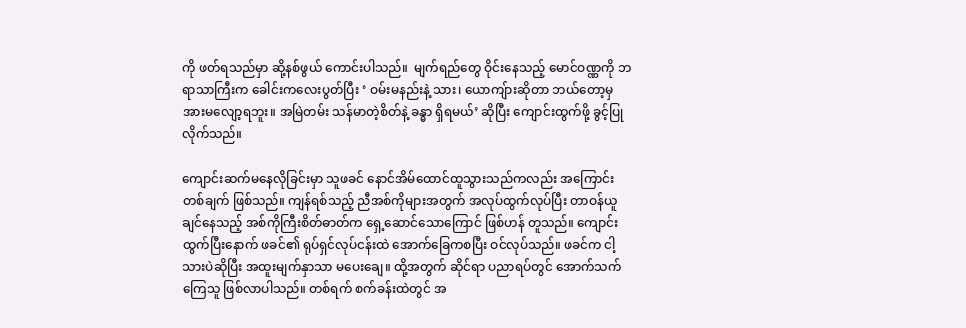ကို ဖတ်ရသည်မှာ ဆို့နစ်ဖွယ် ကောင်းပါသည်။  မျက်ရည်တွေ ဝိုင်းနေသည့် မောင်ဝဏ္ဏကို ဘရာသာကြီးက ခေါင်းကလေးပွတ်ပြီး ‘ ဝမ်းမနည်းနဲ့ သား၊ ယောကျ်ားဆိုတာ ဘယ်တော့မှ အားမလျော့ရဘူး။ အမြဲတမ်း သန်မာတဲ့စိတ်နဲ့ ခန္ဓာ ရှိရမယ်’ ဆိုပြီး ကျောင်းထွက်ဖို့ ခွင့်ပြုလိုက်သည်။

ကျောင်းဆက်မနေလိုခြင်းမှာ သူဖခင် နောင်အိမ်ထောင်ထူသွားသည်ကလည်း အကြောင်းတစ်ချက် ဖြစ်သည်။ ကျန်ရစ်သည့် ညီအစ်ကိုများအတွက် အလုပ်ထွက်လုပ်ပြီး တာဝန်ယူချင်နေသည့် အစ်ကိုကြီးစိတ်ဓာတ်က ရှေ့ဆောင်သောကြောင် ဖြစ်ဟန် တူသည်။ ကျောင်းထွက်ပြီးနောက် ဖခင်၏ ရုပ်ရှင်လုပ်ငန်းထဲ အောက်ခြေကစပြီး ဝင်လုပ်သည်။ ဖခင်က ငါ့သားပဲဆိုပြီး အထူးမျက်နှာသာ မပေးချေ။ ထို့အတွက် ဆိုင်ရာ ပညာရပ်တွင် အောက်သက်ကြေသူ ဖြစ်လာပါသည်။ တစ်ရက် စက်ခန်းထဲတွင် အ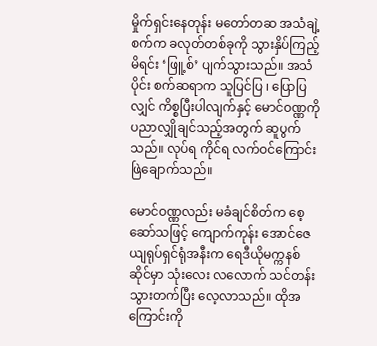မှိုက်ရှင်းနေတုန်း မတော်တဆ အသံချဲ့စက်က ခလုတ်တစ်ခုကို သွားနှိပ်ကြည့်မိရင်း ‘ဖြူ့စ်’ ပျက်သွားသည်။ အသံပိုင်း စက်ဆရာက သူပြင်ပြ ၊ ပြောပြလျှင် ကိစ္စပြီးပါလျက်နှင့် မောင်ဝဏ္ဏကို ပညာလျှိုချင်သည့်အတွက် ဆူပွက်သည်။ လုပ်ရ ကိုင်ရ လက်ဝင်ကြောင်း ဖြဲချောက်သည်။

မောင်ဝဏ္ဏလည်း မခံချင်စိတ်က စေ့ဆော်သဖြင့် ကျောက်ကုန်း အောင်ဇေယျရုပ်ရှင်ရုံအနီးက ရေဒီယိုမက္ကနစ်ဆိုင်မှာ သုံးလေး လလောက် သင်တန်းသွားတက်ပြီး လေ့လာသည်။ ထိုအကြောင်းကို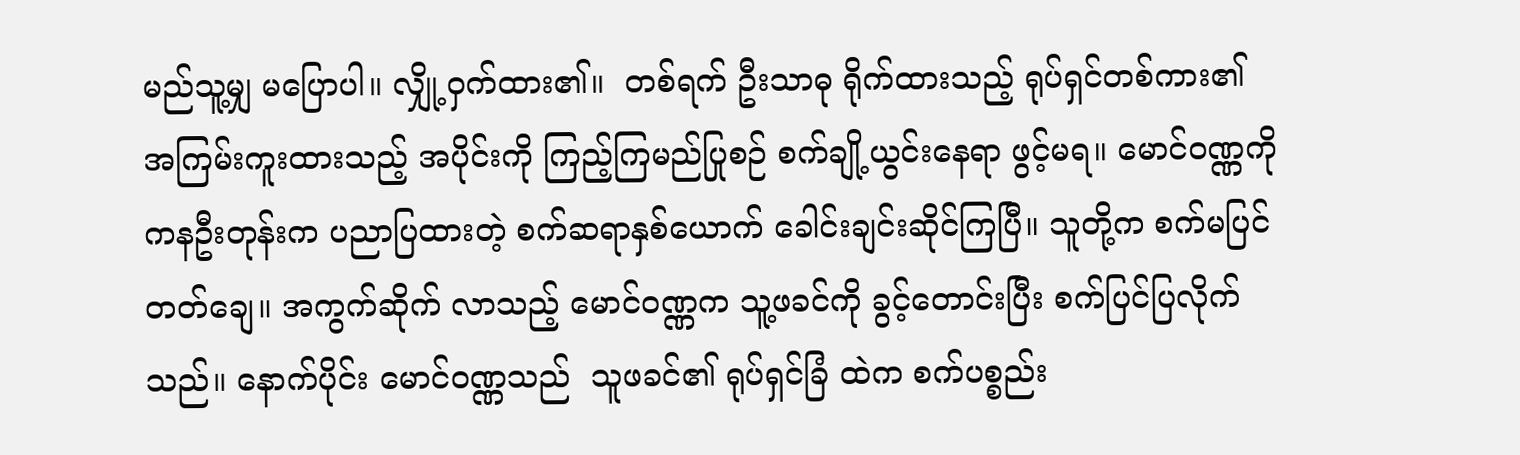မည်သူ့မျှ မပြောပါ။ လျှို့ဝှက်ထား၏။  တစ်ရက် ဦးသာဓု ရိုက်ထားသည့် ရုပ်ရှင်တစ်ကား၏ အကြမ်းကူးထားသည့် အပိုင်းကို ကြည့်ကြမည်ပြုစဉ် စက်ချို့ယွင်းနေရာ ဖွင့်မရ။ မောင်ဝဏ္ဏကို ကနဦးတုန်းက ပညာပြထားတဲ့ စက်ဆရာနှစ်ယောက် ခေါင်းချင်းဆိုင်ကြပြီ။ သူတို့က စက်မပြင်တတ်ချေ။ အကွက်ဆိုက် လာသည့် မောင်ဝဏ္ဏက သူ့ဖခင်ကို ခွင့်တောင်းပြီး စက်ပြင်ပြလိုက်သည်။ နောက်ပိုင်း မောင်ဝဏ္ဏသည်  သူဖခင်၏ ရုပ်ရှင်ခြံ ထဲက စက်ပစ္စည်း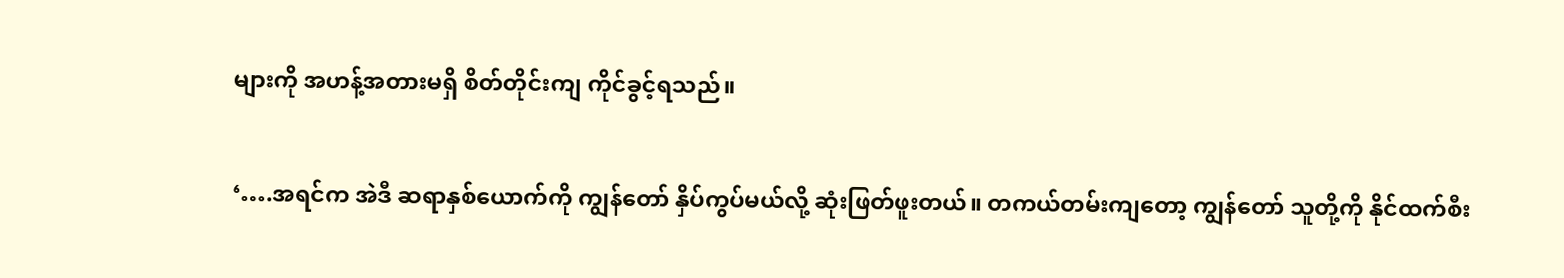များကို အဟန့်အတားမရှိ စိတ်တိုင်းကျ ကိုင်ခွင့်ရသည်။

‘….အရင်က အဲဒီ ဆရာနှစ်ယောက်ကို ကျွန်တော် နှိပ်ကွပ်မယ်လို့ ဆုံးဖြတ်ဖူးတယ်။ တကယ်တမ်းကျတော့ ကျွန်တော် သူတို့ကို နိုင်ထက်စီး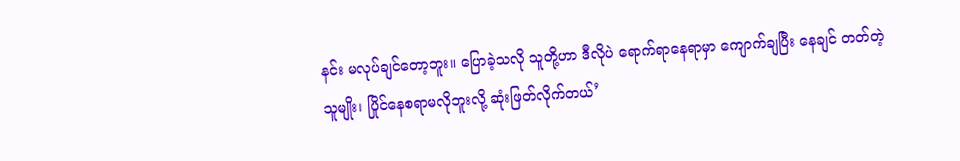နင်း မလုပ်ချင်တော့ဘူး။ ပြောခဲ့သလို သူတို့ဟာ ဒီလိုပဲ ရောက်ရာနေရာမှာ ကျောက်ချပြီး နေချင် တတ်တဲ့သူမျိုး၊ ပြိုင်နေစရာမလိုဘူးလို့ ဆုံးဖြတ်လိုက်တယ်’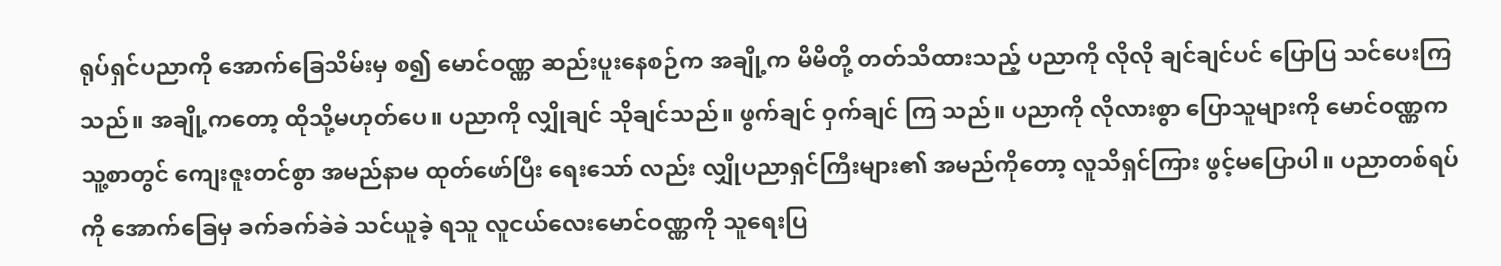ရုပ်ရှင်ပညာကို အောက်ခြေသိမ်းမှ စ၍ မောင်ဝဏ္ဏ ဆည်းပူးနေစဉ်က အချို့က မိမိတို့ တတ်သိထားသည့် ပညာကို လိုလို ချင်ချင်ပင် ပြောပြ သင်ပေးကြသည်။ အချို့ကတော့ ထိုသို့မဟုတ်ပေ။ ပညာကို လျှိုချင် သိုချင်သည်။ ဖွက်ချင် ဝှက်ချင် ကြ သည်။ ပညာကို လိုလားစွာ ပြောသူများကို မောင်ဝဏ္ဏက သူ့စာတွင် ကျေးဇူးတင်စွာ အမည်နာမ ထုတ်ဖော်ပြီး ရေးသော် လည်း လျှိုပညာရှင်ကြီးများ၏ အမည်ကိုတော့ လူသိရှင်ကြား ဖွင့်မပြောပါ။ ပညာတစ်ရပ်ကို အောက်ခြေမှ ခက်ခက်ခဲခဲ သင်ယူခဲ့ ရသူ လူငယ်လေးမောင်ဝဏ္ဏကို သူရေးပြ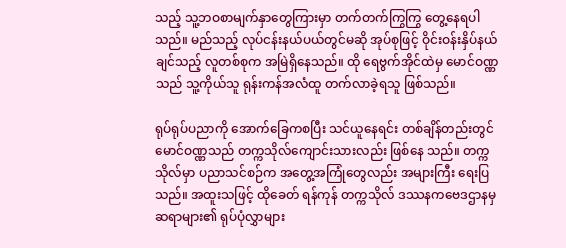သည့် သူ့ဘဝစာမျက်နှာတွေကြားမှာ တက်တက်ကြွကြွ တွေ့နေရပါသည်။ မည်သည့် လုပ်ငန်းနယ်ပယ်တွင်မဆို အုပ်စုဖြင့် ဝိုင်းဝန်းနှိပ်နယ်ချင်သည့် လူတစ်စုက အမြဲရှိနေသည်။ ထို ရေဗွက်အိုင်ထဲမှ မောင်ဝဏ္ဏ သည် သူ့ကိုယ်သူ ရုန်းကန်အလံထူ တက်လာခဲ့ရသူ ဖြစ်သည်။

ရုပ်ရုပ်ပညာကို အောက်ခြေကစပြီး သင်ယူနေရင်း တစ်ချိန်တည်းတွင် မောင်ဝဏ္ဏသည် တက္ကသိုလ်ကျောင်းသားလည်း ဖြစ်နေ သည်။ တက္ကသိုလ်မှာ ပညာသင်စဉ်က အတွေ့အကြုံတွေလည်း အများကြီး ရေးပြသည်။ အထူးသဖြင့် ထိုခေတ် ရန်ကုန် တက္ကသိုလ် ဒဿနကဗေဒဌာနမှ  ဆရာများ၏ ရုပ်ပုံလွှာများ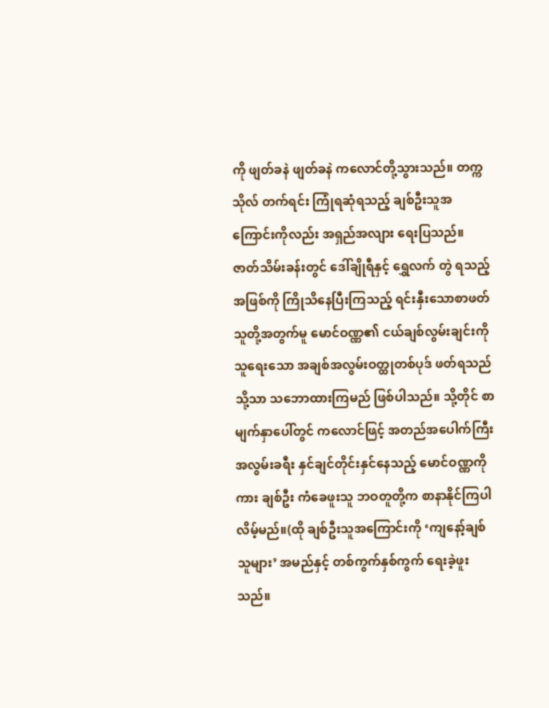ကို ဖျတ်ခနဲ ဖျတ်ခနဲ ကလောင်တို့သွားသည်။ တက္ကသိုလ် တက်ရင်း ကြုံရဆုံရသည့် ချစ်ဦးသူအကြောင်းကိုလည်း အရှည်အလျား ရေးပြသည်။ ဇာတ်သိမ်းခန်းတွင် ဒေါ်ချိုရီနှင့် ရွှေလက် တွဲ ရသည့်အဖြစ်ကို ကြိုသိနေပြီးကြသည့် ရင်းနှီးသောစာဖတ်သူတို့အတွက်မူ မောင်ဝဏ္ဏ၏ ငယ်ချစ်လွမ်းချင်းကို သူရေးသော အချစ်အလွမ်းဝတ္ထုတစ်ပုဒ် ဖတ်ရသည်သို့သာ သဘောထားကြမည် ဖြစ်ပါသည်။ သို့တိုင် စာမျက်နှာပေါ်တွင် ကလောင်ဖြင့် အတည်အပေါက်ကြီး အလွမ်းခရီး နှင်ချင်တိုင်းနှင်နေသည့် မောင်ဝဏ္ဏကိုကား ချစ်ဦး ကံခေဖူးသူ ဘဝတူတို့က စာနာနိုင်ကြပါ လိမ့်မည်။(ထို ချစ်ဦးသူအကြောင်းကို ‘ကျနော့်ချစ်သူများ’ အမည်နှင့် တစ်ကွက်နှစ်ကွက် ရေးခဲ့ဖူးသည်။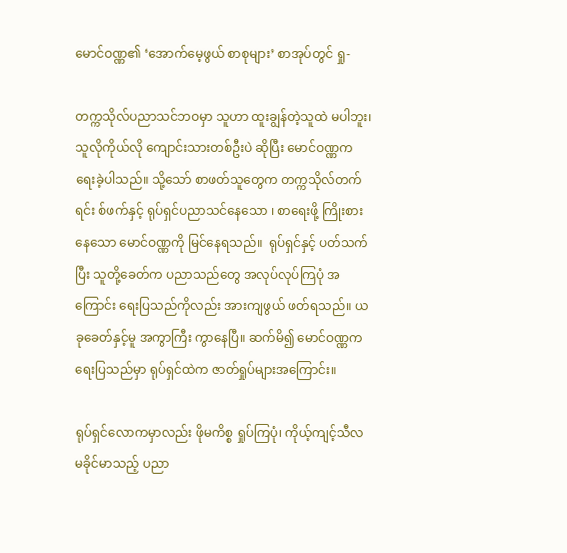မောင်ဝဏ္ဏ၏ ‘အောက်မေ့ဖွယ် စာစုများ’ စာအုပ်တွင် ရှု-

တက္ကသိုလ်ပညာသင်ဘဝမှာ သူဟာ ထူးချွန်တဲ့သူထဲ မပါဘူး၊ သူလိုကိုယ်လို ကျောင်းသားတစ်ဦးပဲ ဆိုပြီး မောင်ဝဏ္ဏက ရေးခဲ့ပါသည်။ သို့သော် စာဖတ်သူတွေက တက္ကသိုလ်တက်ရင်း စ်ဖက်နှင့် ရုပ်ရှင်ပညာသင်နေသော ၊ စာရေးဖို့ ကြိုးစား နေသော မောင်ဝဏ္ဏကို မြင်နေရသည်။  ရုပ်ရှင်နှင့် ပတ်သက်ပြီး သူတို့ခေတ်က ပညာသည်တွေ အလုပ်လုပ်ကြပုံ အကြောင်း ရေးပြသည်ကိုလည်း အားကျဖွယ် ဖတ်ရသည်။ ယခုခေတ်နှင့်မူ အကွာကြီး ကွာနေပြီ။ ဆက်မိ၍ မောင်ဝဏ္ဏက ရေးပြသည်မှာ ရုပ်ရှင်ထဲက ဇာတ်ရှုပ်များအကြောင်း။

ရုပ်ရှင်လောကမှာလည်း ဖိုမကိစ္စ ရှုပ်ကြပုံ၊ ကိုယ့်ကျင့်သီလ မခိုင်မာသည့် ပညာ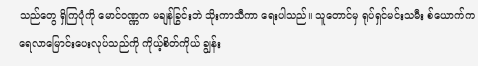သည်တွေ ရှိကြပုံကို မောင်ဝဏ္ဏက မချန်ခြွင်းဘဲ သိုးကာသီကာ ရေးပါသည်။ သူတောင်မှ ရုပ်ရှင်မင်းသမီး စ်ယောက်က ရေလာမြောင်းပေးလုပ်သည်ကို ကိုယ့်စိတ်ကိုယ် ချွန်း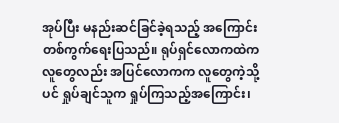အုပ်ပြီး မနည်းဆင်ခြင်ခဲ့ရသည့် အကြောင်းတစ်ကွက်ရေးပြသည်။ ရုပ်ရှင်လောကထဲကလူတွေလည်း အပြင်လောကက လူတွေကဲ့သို့ပင် ရှုပ်ချင်သူက ရှုပ်ကြသည့်အကြောင်း၊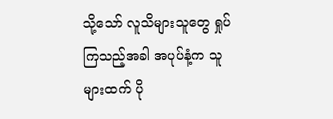သို့သော် လူသိများသူတွေ ရှုပ်ကြသည့်အခါ အပုပ်နံ့က သူများထက် ပို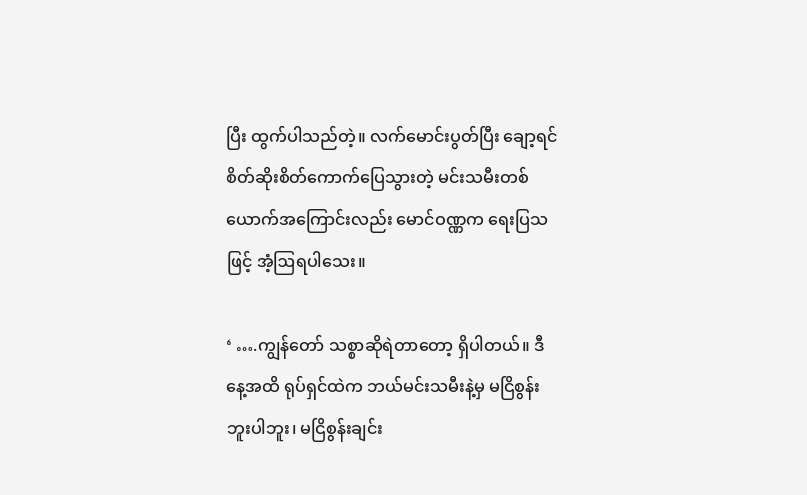ပြီး ထွက်ပါသည်တဲ့။ လက်မောင်းပွတ်ပြီး ချော့ရင် စိတ်ဆိုးစိတ်ကောက်ပြေသွားတဲ့ မင်းသမီးတစ်ယောက်အကြောင်းလည်း မောင်ဝဏ္ဏက ရေးပြသဖြင့် အံ့ဩရပါသေး။

‘ ….ကျွန်တော် သစ္စာဆိုရဲတာတော့ ရှိပါတယ်။ ဒီနေ့အထိ ရုပ်ရှင်ထဲက ဘယ်မင်းသမီးနဲ့မှ မငြိစွန်းဘူးပါဘူး၊ မငြိစွန်းချင်း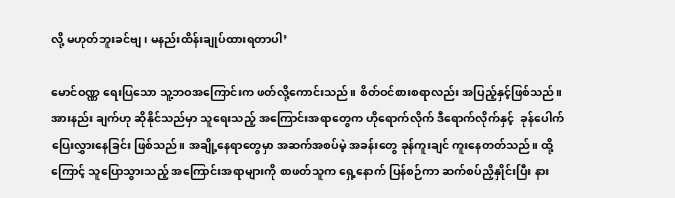လို့ မဟုတ်ဘူးခင်ဗျ၊ မနည်းထိန်းချုပ်ထားရတာပါ’

မောင်ဝဏ္ဏ ရေးပြသော သူ့ဘဝအကြောင်းက ဖတ်လို့ကောင်းသည်။ စိတ်ဝင်စားစရာလည်း အပြည့်နှင့်ဖြစ်သည်။ အားနည်း ချက်ဟု ဆိုနိုင်သည်မှာ သူရေးသည့် အကြောင်းအရာတွေက ဟိုရောက်လိုက် ဒီရောက်လိုက်နှင့်  ခုန်ပေါက်ပြေးလွှားနေခြင်း ဖြစ်သည်။ အချို့နေရာတွေမှာ အဆက်အစပ်မဲ့ အခန်းတွေ ခုန်ကူးချင် ကူးနေတတ်သည်။ ထို့ကြောင့် သူပြောသွားသည့် အကြောင်းအရာများကို စာဖတ်သူက ရှေ့နောက် ပြန်စဉ်ကာ ဆက်စပ်ညှိနှိုင်းပြီး နား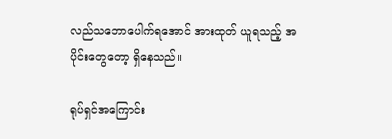လည်သဘောပေါက်ရအောင် အားထုတ် ယူရသည့် အပိုင်းတွေတော့ ရှိနေသည်။

ရုပ်ရှင်အကြောင်း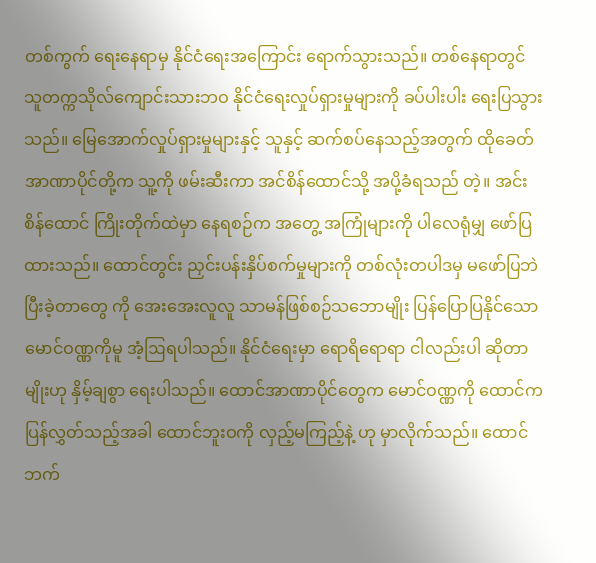တစ်ကွက် ရေးနေရာမှ နိုင်ငံရေးအကြောင်း ရောက်သွားသည်။ တစ်နေရာတွင် သူတက္ကသိုလ်ကျောင်းသားဘဝ နိုင်ငံရေးလှုပ်ရှားမှုများကို ခပ်ပါးပါး ရေးပြသွားသည်။ မြေအောက်လှုပ်ရှားမှုများနှင့် သူနှင့် ဆက်စပ်နေသည့်အတွက် ထိုခေတ် အာဏာပိုင်တို့က သူ့ကို ဖမ်းဆီးကာ အင်စိန်ထောင်သို့ အပို့ခံရသည် တဲ့။ အင်းစိန်ထောင် ကြိုးတိုက်ထဲမှာ နေရစဉ်က အတွေ့ အကြုံများကို ပါလေရုံမျှ ဖော်ပြထားသည်။ ထောင်တွင်း ညှင်းပန်းနှိပ်စက်မှုများကို တစ်လုံးတပါဒမှ မဖော်ပြဘဲ ပြီးခဲ့တာတွေ ကို အေးအေးလူလူ သာမန်ဖြစ်စဉ်သဘောမျိုး ပြန်ပြောပြနိုင်သော မောင်ဝဏ္ဏကိုမူ အံ့ဩရပါသည်။ နိုင်ငံရေးမှာ ရောရိရောရာ ငါလည်းပါ ဆိုတာမျိုးဟု နှိမ့်ချစွာ ရေးပါသည်။ ထောင်အာဏာပိုင်တွေက မောင်ဝဏ္ဏကို ထောင်က ပြန်လွှတ်သည့်အခါ ထောင်ဘူးဝကို လှည့်မကြည့်နဲ့ ဟု မှာလိုက်သည်။ ထောင်ဘက်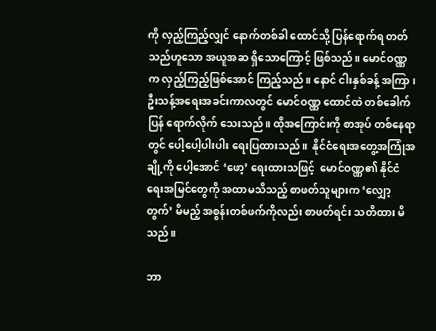ကို လှည့်ကြည့်လျှင် နောက်တစ်ခါ ထောင်သို့ ပြန်ရောက်ရ တတ်သည်ဟူသော အယူအဆ ရှိသောကြောင့် ဖြစ်သည်။ မောင်ဝဏ္ဏက လှည့်ကြည့်ဖြစ်အောင် ကြည့်သည်။ နောင် ငါးနှစ်ခန့် အကြာ၊ ဦးသန့်အရေးအခင်းကာလတွင် မောင်ဝဏ္ဏ ထောင်ထဲ တစ်ခေါက်ပြန် ရောက်လိုက် သေးသည်။ ထိုအကြောင်းကို စာအုပ် တစ်နေရာတွင် ပေါ့ပေါ့ပါးပါး ရေးပြထားသည်။  နိုင်ငံရေးအတွေ့အကြုံအချို့ကို ပေါ့အောင် ‘ဖော့’ ရေးထားသဖြင့်  မောင်ဝဏ္ဏ၏ နိုင်ငံရေးအမြင်တွေကို အထာမသိသည့် စာဖတ်သူများက ‘လျှော့တွက်’ မိမည့် အစွန်းတစ်ဖက်ကိုလည်း စာဖတ်ရင်း သတိထား မိသည်။

ဘာ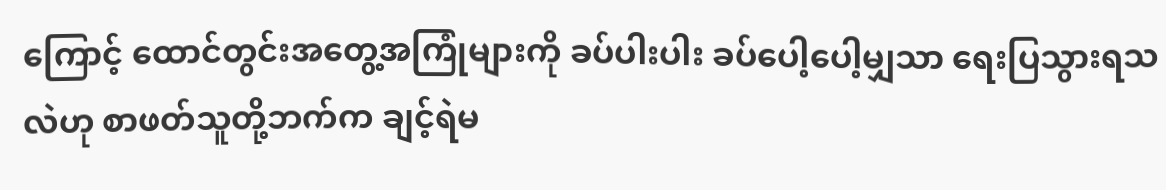ကြောင့် ထောင်တွင်းအတွေ့အကြုံများကို ခပ်ပါးပါး ခပ်ပေါ့ပေါ့မျှသာ ရေးပြသွားရသလဲဟု စာဖတ်သူတို့ဘက်က ချင့်ရဲမ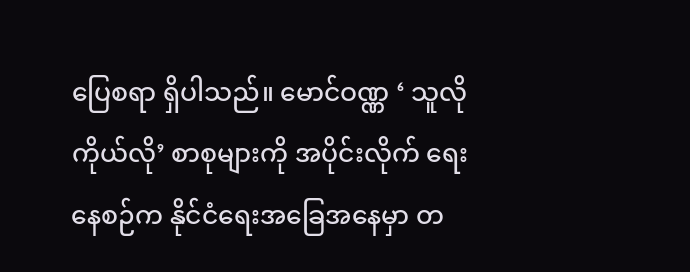ပြေစရာ ရှိပါသည်။ မောင်ဝဏ္ဏ ‘ သူလိုကိုယ်လို’ စာစုများကို အပိုင်းလိုက် ရေးနေစဉ်က နိုင်ငံရေးအခြေအနေမှာ တ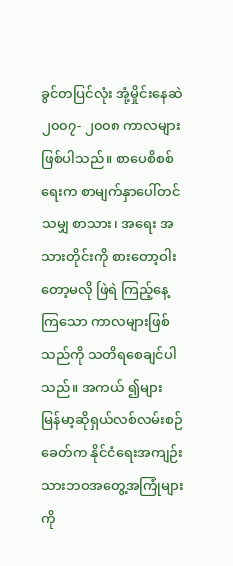ခွင်တပြင်လုံး အုံ့မှိုင်းနေဆဲ ၂၀၀၇- ၂၀၀၈ ကာလများဖြစ်ပါသည်။ စာပေစိစစ်ရေးက စာမျက်နှာပေါ်တင်သမျှ စာသား၊ အရေး အသားတိုင်းကို စားတော့ဝါးတော့မလို ဖြဲရဲ ကြည့်နေ့ကြသော ကာလများဖြစ်သည်ကို သတိရစေချင်ပါသည်။ အကယ် ၍များ မြန်မာ့ဆိုရှယ်လစ်လမ်းစဉ်ခေတ်က နိုင်ငံရေးအကျဉ်းသားဘဝအတွေ့အကြုံများကို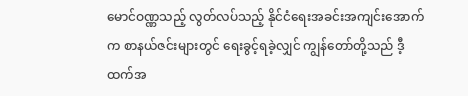မောင်ဝဏ္ဏသည့် လွတ်လပ်သည့် နိုင်ငံရေးအခင်းအကျင်းအောက်က စာနယ်ဇင်းများတွင် ရေးခွင့်ရခဲ့လျှင် ကျွန်တော်တို့သည် ဒီ့ထက်အ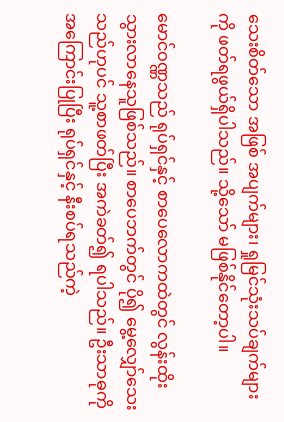သေးစိတ်သော အဖြစ် အပျက်များ၊ ရှုမြင်သုံးသပ်ချက်များကို ဖတ်ရဖွယ်ရှိပါသည်။ သို့သော် မဖြစ်နိုင်တော့ပါ။

မောင်ဝဏ္ဏသည် ရုပ်ရှင်နှင့် စာပေလောကထဲတွင် လွန်းထိုးသွားလာနေသူဖြစ်သည်။ စာပေဘက်တွင် ပို၍ မွေ့လျှော်သေး သည်ဟုပင် သူ့စာဖတ်ပြီး အကဲခတ်၍ ရပါသည်။ ဦးသာဓုကို အကြောင်းပြုပြီး ရုပ်ရှင်နှင့် နီးစပ်ရသည်ကဲ့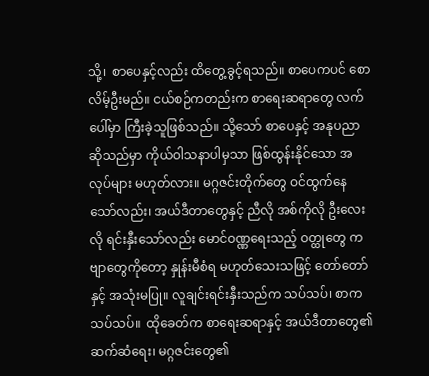သို့၊  စာပေနှင့်လည်း ထိတွေ့ခွင့်ရသည်။ စာပေကပင် စောလိမ့်ဦးမည်။ ငယ်စဉ်ကတည်းက စာရေးဆရာတွေ လက်ပေါ်မှာ ကြီးခဲ့သူဖြစ်သည်။ သို့သော် စာပေနှင့် အနုပညာဆိုသည်မှာ ကိုယ်ဝါသနာပါမှသာ ဖြစ်ထွန်းနိုင်သော အလုပ်များ မဟုတ်လား။ မဂ္ဂဇင်းတိုက်တွေ ဝင်ထွက်နေသော်လည်း၊ အယ်ဒီတာတွေနှင့် ညီလို အစ်ကိုလို ဦးလေးလို ရင်းနှီးသော်လည်း မောင်ဝဏ္ဏရေးသည့် ဝတ္ထုတွေ ကဗျာတွေကိုတော့ နှုန်းမီစံရ မဟုတ်သေးသဖြင့် တော်တော်နှင့် အသုံးမပြု။ လူချင်းရင်းနှီးသည်က သပ်သပ်၊ စာက သပ်သပ်။  ထိုခေတ်က စာရေးဆရာနှင့် အယ်ဒီတာတွေ၏ ဆက်ဆံရေး၊ မဂ္ဂဇင်းတွေ၏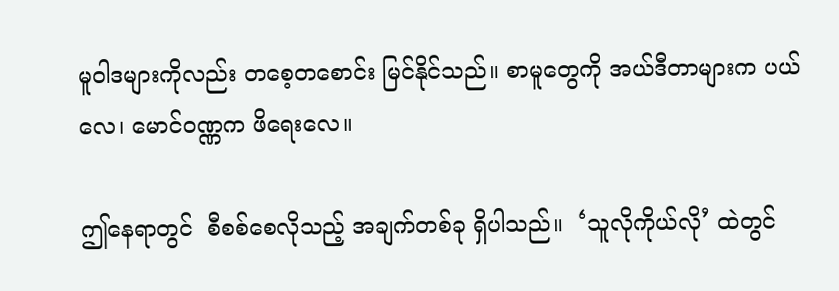မူဝါဒများကိုလည်း တစေ့တစောင်း မြင်နိုင်သည်။ စာမူတွေကို အယ်ဒီတာများက ပယ်လေ၊ မောင်ဝဏ္ဏက ဖိရေးလေ။

ဤနေရာတွင်  စီစစ်စေလိုသည့် အချက်တစ်ခု ရှိပါသည်။  ‘သူလိုကိုယ်လို’ ထဲတွင်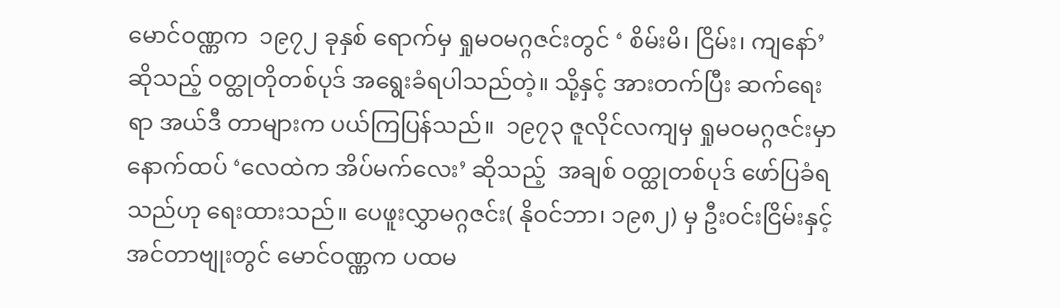မောင်ဝဏ္ဏက  ၁၉၇၂ ခုနှစ် ရောက်မှ ရှုမဝမဂ္ဂဇင်းတွင် ‘ စိမ်းမိ၊ ငြိမ်း၊ ကျနော်’ ဆိုသည့် ဝတ္ထုတိုတစ်ပုဒ် အရွေးခံရပါသည်တဲ့။ သို့နှင့် အားတက်ပြီး ဆက်ရေးရာ အယ်ဒီ တာများက ပယ်ကြပြန်သည်။  ၁၉၇၃ ဇူလိုင်လကျမှ ရှုမဝမဂ္ဂဇင်းမှာ နောက်ထပ် ‘လေထဲက အိပ်မက်လေး’ ဆိုသည့်  အချစ် ဝတ္ထုတစ်ပုဒ် ဖော်ပြခံရသည်ဟု ရေးထားသည်။ ပေဖူးလွှာမဂ္ဂဇင်း( နိုဝင်ဘာ၊ ၁၉၈၂) မှ ဦးဝင်းငြိမ်းနှင့် အင်တာဗျုးတွင် မောင်ဝဏ္ဏက ပထမ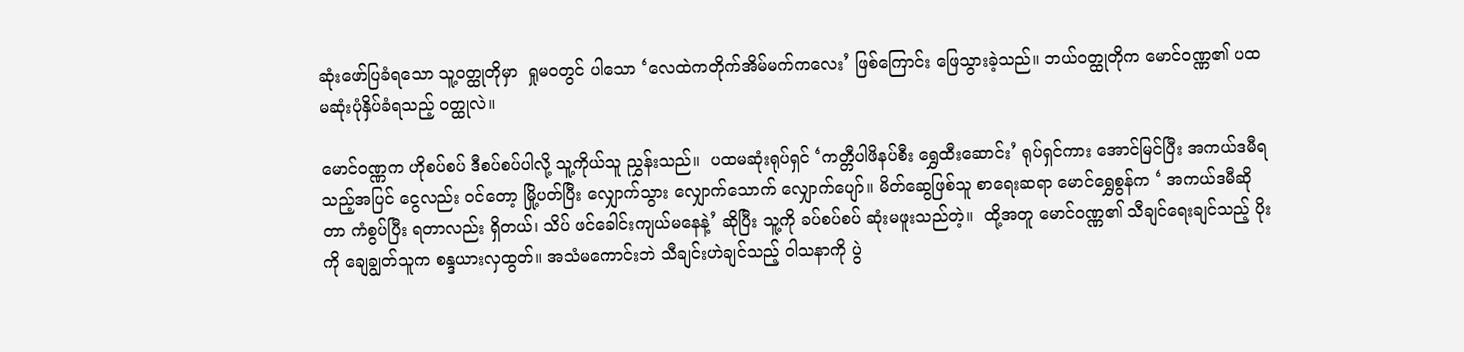ဆုံးဖော်ပြခံရသော သူ့ဝတ္ထုတိုမှာ  ရှုမဝတွင် ပါသော ‘လေထဲကတိုက်အိမ်မက်ကလေး’ ဖြစ်ကြောင်း ဖြေသွားခဲ့သည်။ ဘယ်ဝတ္ထုတိုက မောင်ဝဏ္ဏ၏ ပထမဆုံးပုံနှိပ်ခံရသည့် ဝတ္ထုလဲ။

မောင်ဝဏ္ဏက ဟိုစပ်စပ် ဒီစပ်စပ်ပါလို့ သူ့ကိုယ်သူ ညွှန်းသည်။  ပထမဆုံးရုပ်ရှင် ‘ကတ္တီပါဖိနပ်စီး ရွှေထီးဆောင်း’ ရုပ်ရှင်ကား အောင်မြင်ပြီး အကယ်ဒမီရသည့်အပြင် ငွေလည်း ဝင်တော့ မြို့ပတ်ပြီး လျှောက်သွား လျှောက်သောက် လျှောက်ပျော်။ မိတ်ဆွေဖြစ်သူ စာရေးဆရာ မောင်ရွှေစွန်က ‘ အကယ်ဒမီဆိုတာ ကံစွပ်ပြီး ရတာလည်း ရှိတယ်၊ သိပ် ဖင်ခေါင်းကျယ်မနေနဲ့’ ဆိုပြီး သူ့ကို ခပ်စပ်စပ် ဆုံးမဖူးသည်တဲ့။  ထို့အတူ မောင်ဝဏ္ဏ၏ သီချင်ရေးချင်သည့် ပိုးကို ချေချွတ်သူက စန္ဒယားလှထွတ်။ အသံမကောင်းဘဲ သီချင်းဟဲချင်သည့် ဝါသနာကို ပွဲ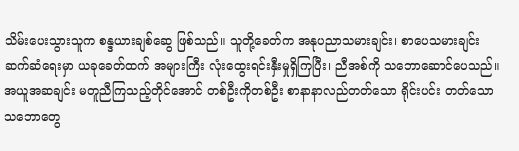သိမ်းပေးသွားသူက စန္ဒယားချစ်ဆွေ ဖြစ်သည်။ သူတို့ခေတ်က အနုပညာသမားချင်း၊ စာပေသမားချင်း ဆက်ဆံရေးမှာ ယခုခေတ်ထက် အများကြီး လုံးထွေးရင်းနှီးမှုရှိကြပြီး၊ ညီအစ်ကို သဘောဆောင်ပေသည်။ အယူအဆချင်း မတူညီကြသည့်တိုင်အောင် တစ်ဦးကိုတစ်ဦး စာနာနာလည်တတ်သော ရိုင်းပင်း တတ်သော သဘောတွေ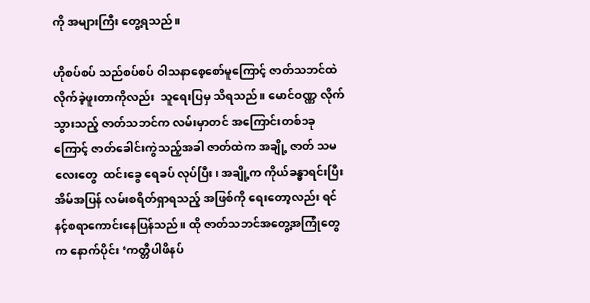ကို အများကြီး တွေ့ရသည်။

ဟိုစပ်စပ် သည်စပ်စပ် ဝါသနာစေ့စော်မူကြောင့် ဇာတ်သဘင်ထဲ လိုက်ခဲ့ဖူးတာကိုလည်း  သူရေးပြမှ သိရသည်။ မောင်ဝဏ္ဏ လိုက်သွားသည့် ဇာတ်သဘင်က လမ်းမှာတင် အကြောင်းတစ်၁ခုကြောင့် ဇာတ်ခေါင်းကွဲသည့်အခါ ဇာတ်ထဲက အချို့ ဇာတ် သမလေးတွေ  ထင်းခွေ ရေခပ် လုပ်ပြီး၊ အချို့က ကိုယ်ခန္ဓာရင်းပြီး အိမ်အပြန် လမ်းစရိတ်ရှာရသည့် အဖြစ်ကို ရေးတော့လည်း ရင်နင့်စရာကောင်းနေပြန်သည်။ ထို ဇာတ်သဘင်အတွေ့အကြုံတွေက နောက်ပိုင်း ‘ကတ္တီပါဖိနပ်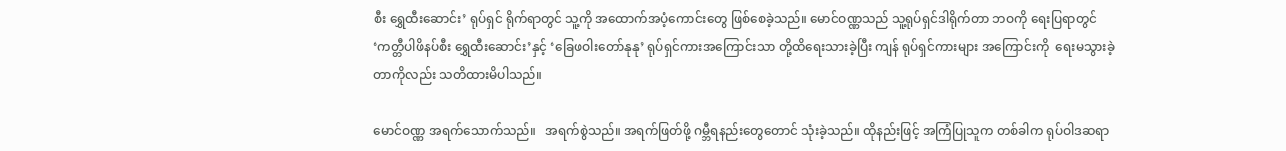စီး ရွှေထီးဆောင်း’ ရုပ်ရှင် ရိုက်ရာတွင် သူ့ကို အထောက်အပံ့ကောင်းတွေ ဖြစ်စေခဲ့သည်။ မောင်ဝဏ္ဏသည် သူ့ရုပ်ရှင်ဒါရိုက်တာ ဘဝကို ရေးပြရာတွင် ‘ကတ္တီပါဖိနပ်စီး ရွှေထီးဆောင်း’နှင့် ‘ခြေဖဝါးတော်နုနု’ ရုပ်ရှင်ကားအကြောင်းသာ တို့ထိရေးသားခဲ့ပြီး ကျန် ရုပ်ရှင်ကားများ အကြောင်းကို ‌ ရေးမသွားခဲ့တာကိုလည်း သတိထားမိပါသည်။

မောင်ဝဏ္ဏ အရက်သောက်သည်။   အရက်စွဲသည်။ အရက်ဖြတ်ဖို့ ဂမ္ဘီရနည်းတွေတောင် သုံးခဲ့သည်။ ထိုနည်းဖြင့် အကြံပြုသူက တစ်ခါက ရုပ်ဝါဒဆရာ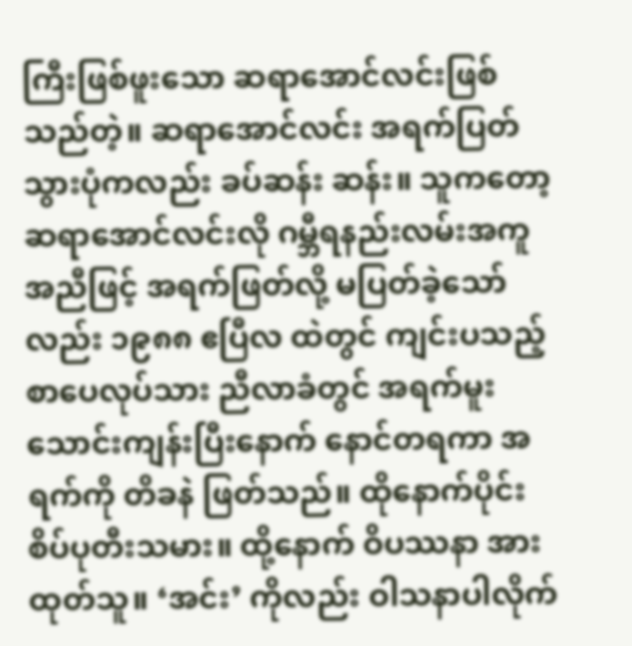ကြီးဖြစ်ဖူးသော ဆရာအောင်လင်းဖြစ်သည်တဲ့။ ဆရာအောင်လင်း အရက်ပြတ်သွားပုံကလည်း ခပ်ဆန်း ဆန်း။ သူကတော့ ဆရာအောင်လင်းလို ဂမ္ဘီရနည်းလမ်းအကူအညီဖြင့် အရက်ဖြတ်လို့ မပြတ်ခဲ့သော်လည်း ၁၉၈၈ ဧပြီလ ထဲတွင် ကျင်းပသည့် စာပေလုပ်သား ညီလာခံတွင် အရက်မူးသောင်းကျန်းပြီးနောက် နောင်တရကာ အရက်ကို တိခနဲ ဖြတ်သည်။ ထိုနောက်ပိုင်း စိပ်ပုတီးသမား။ ထို့နောက် ဝိပဿနာ အားထုတ်သူ။ ‘အင်း’ ကိုလည်း ဝါသနာပါလိုက်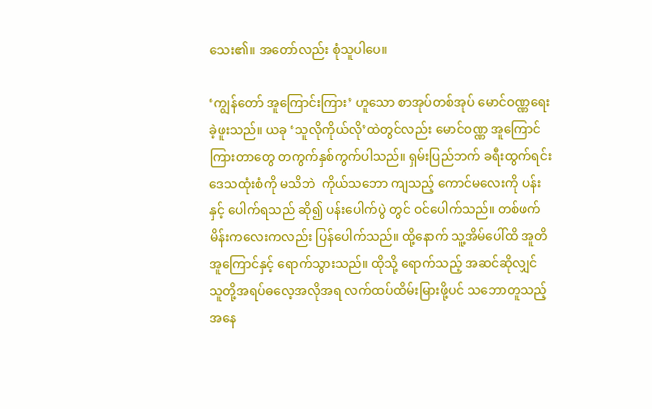သေး၏။ အတော်လည်း စုံသူပါပေ။

‘ကျွန်တော် အူကြောင်းကြား’ ဟူသော စာအုပ်တစ်အုပ် မောင်ဝဏ္ဏရေးခဲ့ဖူးသည်။ ယခု ‘သူလိုကိုယ်လို’ထဲတွင်လည်း မောင်ဝဏ္ဏ အူကြောင်ကြားတာတွေ တကွက်နှစ်ကွက်ပါသည်။ ရှမ်းပြည်ဘက် ခရီးထွက်ရင်း ဒေသထုံးစံကို မသိဘဲ  ကိုယ်သဘော ကျသည့် ကောင်မလေးကို ပန်းနှင့် ပေါက်ရသည် ဆို၍ ပန်းပေါက်ပွဲ တွင် ဝင်ပေါက်သည်။ တစ်ဖက် မိန်းကလေးကလည်း ပြန်ပေါက်သည်။ ထို့နောက် သူ့အိမ်ပေါ်ထိ အူတိအူကြောင်နှင့် ရောက်သွားသည်။ ထိုသို့ ရောက်သည့် အဆင်ဆိုလျှင် သူတို့အရပ်ဓလေ့အလိုအရ လက်ထပ်ထိမ်းမြားဖို့ပင် သဘောတူသည့် အနေ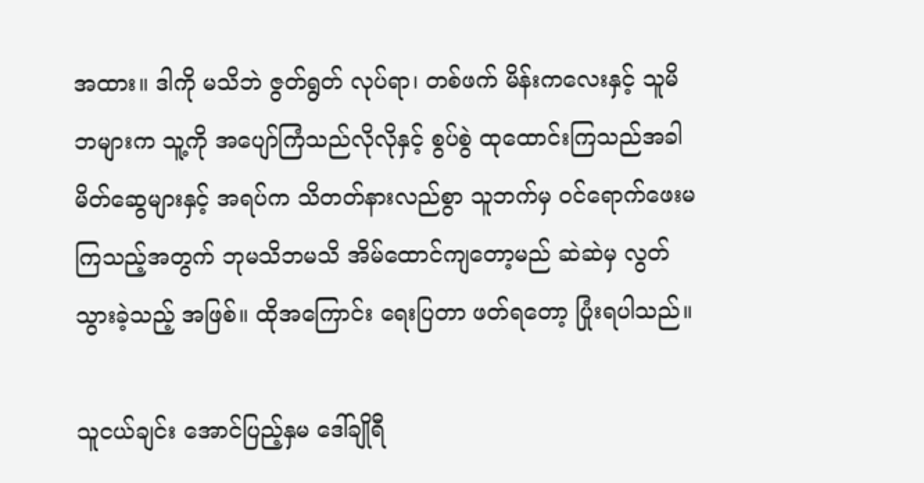အထား။ ဒါကို မသိဘဲ ဇွတ်ရွတ် လုပ်ရာ၊ တစ်ဖက် မိန်းကလေးနှင့် သူမိဘများက သူ့ကို အပျော်ကြံသည်လိုလိုနှင့် စွပ်စွဲ ထုထောင်းကြသည်အခါ  မိတ်ဆွေများနှင့် အရပ်က သိတတ်နားလည်စွာ သူဘက်မှ ဝင်ရောက်ဖေးမကြသည့်အတွက် ဘုမသိဘမသိ အိမ်ထောင်ကျတော့မည် ဆဲဆဲမှ လွတ်သွားခဲ့သည့် အဖြစ်။ ထိုအကြောင်း ရေးပြတာ ဖတ်ရတော့ ပြုံးရပါသည်။

သူငယ်ချင်း အောင်ပြည့်နှမ ဒေါ်ချိုရီ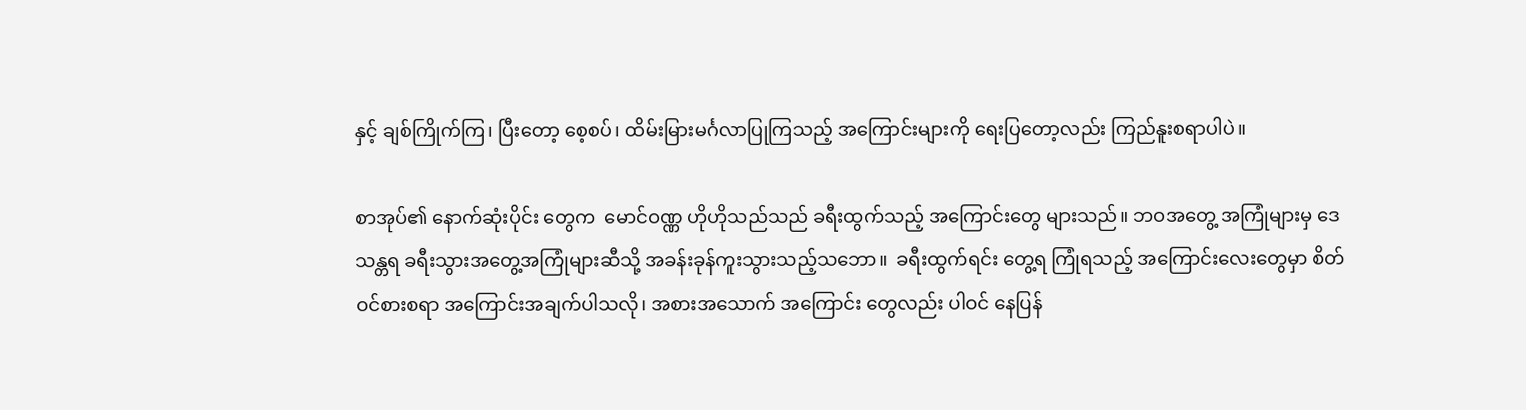နှင့် ချစ်ကြိုက်ကြ၊ ပြီးတော့ စေ့စပ်၊ ထိမ်းမြားမင်္ဂလာပြုကြသည့် အကြောင်းများကို ရေးပြတော့လည်း ကြည်နူးစရာပါပဲ။

စာအုပ်၏ နောက်ဆုံးပိုင်း တွေက  မောင်ဝဏ္ဏ ဟိုဟိုသည်သည် ခရီးထွက်သည့် အကြောင်းတွေ များသည်။ ဘဝအတွေ့ အကြုံများမှ ဒေသန္တရ ခရီးသွားအတွေ့အကြုံများဆီသို့ အခန်းခုန်ကူးသွားသည့်သဘော။  ခရီးထွက်ရင်း တွေ့ရ ကြုံရသည့် အကြောင်းလေးတွေမှာ စိတ်ဝင်စားစရာ အကြောင်းအချက်ပါသလို၊ အစားအသောက် အကြောင်း တွေလည်း ပါဝင် နေပြန်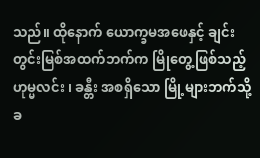သည်။ ထိုနောက် ယောက္ခမအဖေနှင့် ချင်းတွင်းမြစ်အထက်ဘက်က မြိုတွေ့ဖြစ်သည့် ဟုမ္မလင်း ၊ ခန္တီး အစရှိသော မြို့များဘက်သို့ ခ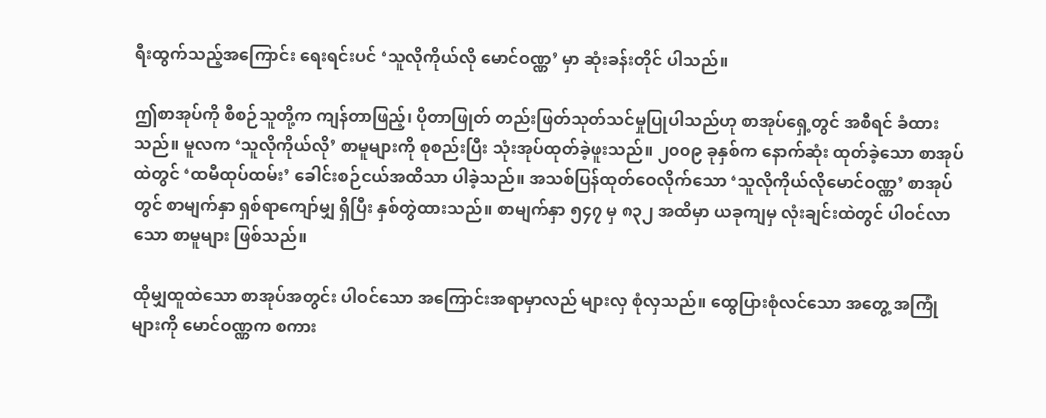ရီးထွက်သည့်အကြောင်း ရေးရင်းပင် ‘သူလိုကိုယ်လို မောင်ဝဏ္ဏ’ မှာ ဆုံးခန်းတိုင် ပါသည်။

ဤစာအုပ်ကို စီစဉ်သူတို့က ကျန်တာဖြည့်၊ ပိုတာဖြုတ် တည်းဖြတ်သုတ်သင်မှုပြုပါသည်ဟု စာအုပ်ရှေ့တွင် အစီရင် ခံထားသည်။ မူလက ‘သူလိုကိုယ်လို’ စာမူများကို စုစည်းပြီး သုံးအုပ်ထုတ်ခဲ့ဖူးသည်။ ၂၀၀၉ ခုနှစ်က နောက်ဆုံး ထုတ်ခဲ့သော စာအုပ်ထဲတွင် ‘ထမီထုပ်ထမ်း’ ခေါင်းစဉ်ငယ်အထိသာ ပါခဲ့သည်။ အသစ်ပြန်ထုတ်ဝေလိုက်သော ‘သူလိုကိုယ်လိုမောင်ဝဏ္ဏ’ စာအုပ်တွင် စာမျက်နှာ ရှစ်ရာကျော်မျှ ရှိပြီး နှစ်တွဲထားသည်။ စာမျက်နှာ ၅၄၇ မှ ၈၃၂ အထိမှာ ယခုကျမှ လုံးချင်းထဲတွင် ပါဝင်လာသော စာမူများ ဖြစ်သည်။

ထိုမျှထူထဲသော စာအုပ်အတွင်း ပါဝင်သော အကြောင်းအရာမှာလည် များလှ စုံလှသည်။ ထွေပြားစုံလင်သော အတွေ့ အကြုံများကို မောင်ဝဏ္ဏက စကား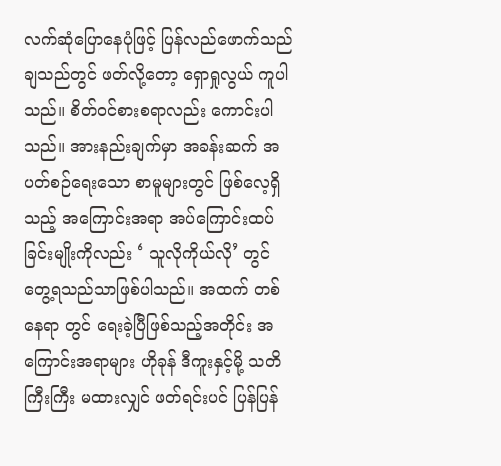လက်ဆုံပြောနေပုံဖြင့် ပြန်လည်ဖောက်သည်ချသည်တွင် ဖတ်လို့တော့ ရှောရှုလွယ် ကူပါသည်။ စိတ်ဝင်စားစရာလည်း ကောင်းပါသည်။ အားနည်းချက်မှာ အခန်းဆက် အပတ်စဉ်ရေးသော စာမူများတွင် ဖြစ်လေ့ရှိသည့် အကြောင်းအရာ အပ်ကြောင်းထပ်ခြင်းမျိုးကိုလည်း ‘ သူလိုကိုယ်လို’ တွင် တွေ့ရသည်သာဖြစ်ပါသည်။ အထက် တစ်နေရာ တွင် ရေးခဲ့ပြီဖြစ်သည့်အတိုင်း အကြောင်းအရာများ ဟိုခုန် ဒီကူးနှင့်မို့ သတိကြီးကြီး မထားလျှင် ဖတ်ရင်းပင် ပြန်ပြန်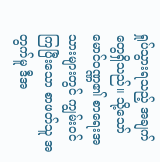ရှုပ်သွားရသည့် အချက်တွေရှိသည်။ သို့သော် မောင်ဝဏ္ဏ၏ စာရေးအသားများတွင် ကျွမ်းဝင်ကြပြီးသော စာဖတ်သူ အတွက်မူ ဒီအ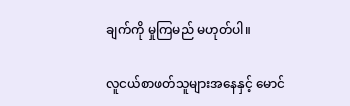ချက်ကို မှုကြမည် မဟုတ်ပါ။

လူငယ်စာဖတ်သူများအနေနှင့် မောင်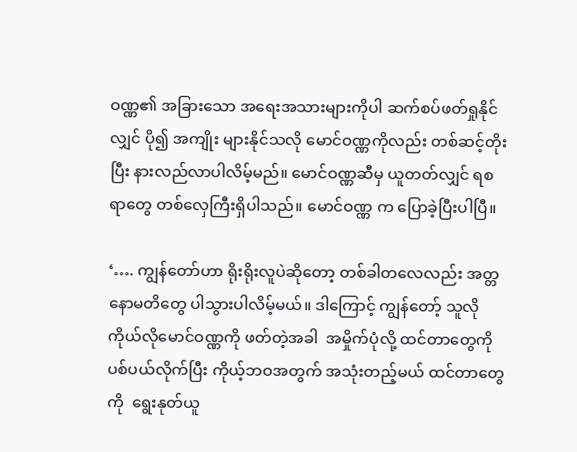ဝဏ္ဏ၏ အခြားသော အရေးအသားများကိုပါ ဆက်စပ်ဖတ်ရှုနိုင်လျှင် ပို၍ အကျိုး များနိုင်သလို မောင်ဝဏ္ဏကိုလည်း တစ်ဆင့်တိုးပြီး နားလည်လာပါလိမ့်မည်။ မောင်ဝဏ္ဏဆီမှ ယူတတ်လျှင် ရစရာတွေ တစ်လှေကြီးရှိပါသည်။ မောင်ဝဏ္ဏ က ပြောခဲ့ပြီးပါပြီ။

‘…. ကျွန်တော်ဟာ ရိုးရိုးလူပဲဆိုတော့ တစ်ခါတလေလည်း အတ္တနောမတိတွေ ပါသွားပါလိမ့်မယ်။ ဒါကြောင့် ကျွန်တော့် သူလိုကိုယ်လိုမောင်ဝဏ္ဏကို ဖတ်တဲ့အခါ  အမှိုက်ပုံလို့ ထင်တာတွေကို ပစ်ပယ်လိုက်ပြီး ကိုယ့်ဘဝအတွက် အသုံးတည့်မယ် ထင်တာတွေကို  ရွေးနုတ်ယူ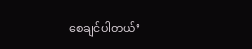စေချင်ပါတယ်’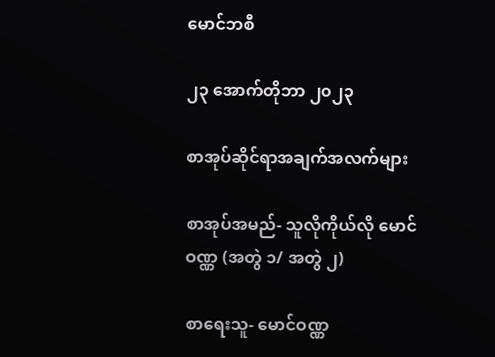မောင်ဘစီ

၂၃ အောက်တိုဘာ ၂၀၂၃

စာအုပ်ဆိုင်ရာအချက်အလက်များ

စာအုပ်အမည်- သူလိုကိုယ်လို မောင်ဝဏ္ဏ (အတွဲ ၁/ အတွဲ ၂)

စာရေးသူ- မောင်ဝဏ္ဏ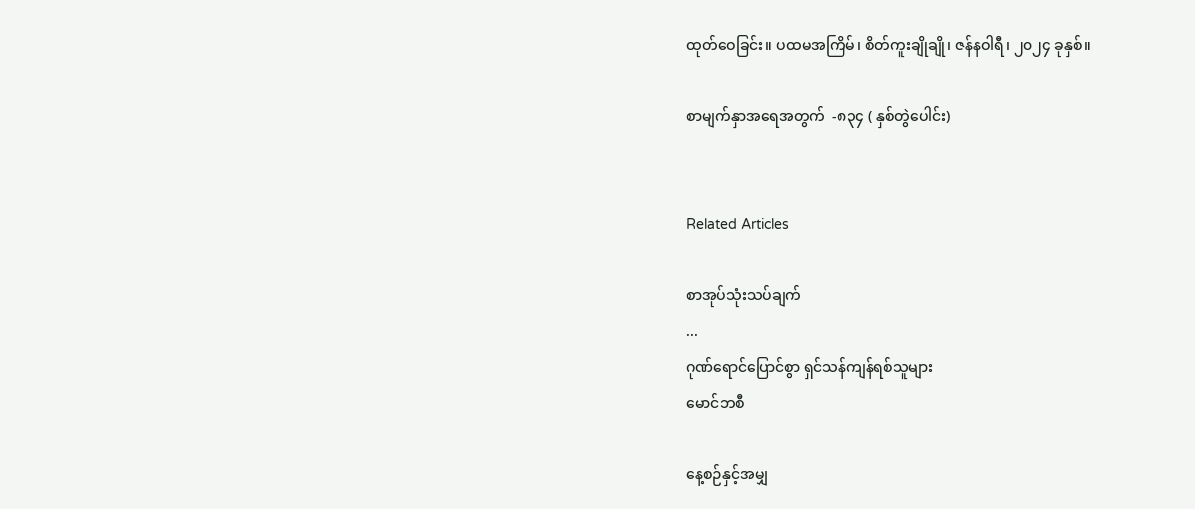ထုတ်ဝေခြင်း။ ပထမအကြိမ်၊ စိတ်ကူးချိုချို၊ ဇန်နဝါရီ၊ ၂၀၂၄ ခုနှစ်။

စာမျက်နှာအရေအတွက်  -၈၃၄ ( နှစ်တွဲပေါင်း)


Related Articles

စာအုပ်သုံးသပ်ချက်
...
ဂုဏ်ရောင်ပြောင်စွာ ရှင်သန်ကျန်ရစ်သူများ
မောင်ဘစီ

နေ့စဉ်နှင့်အမျှ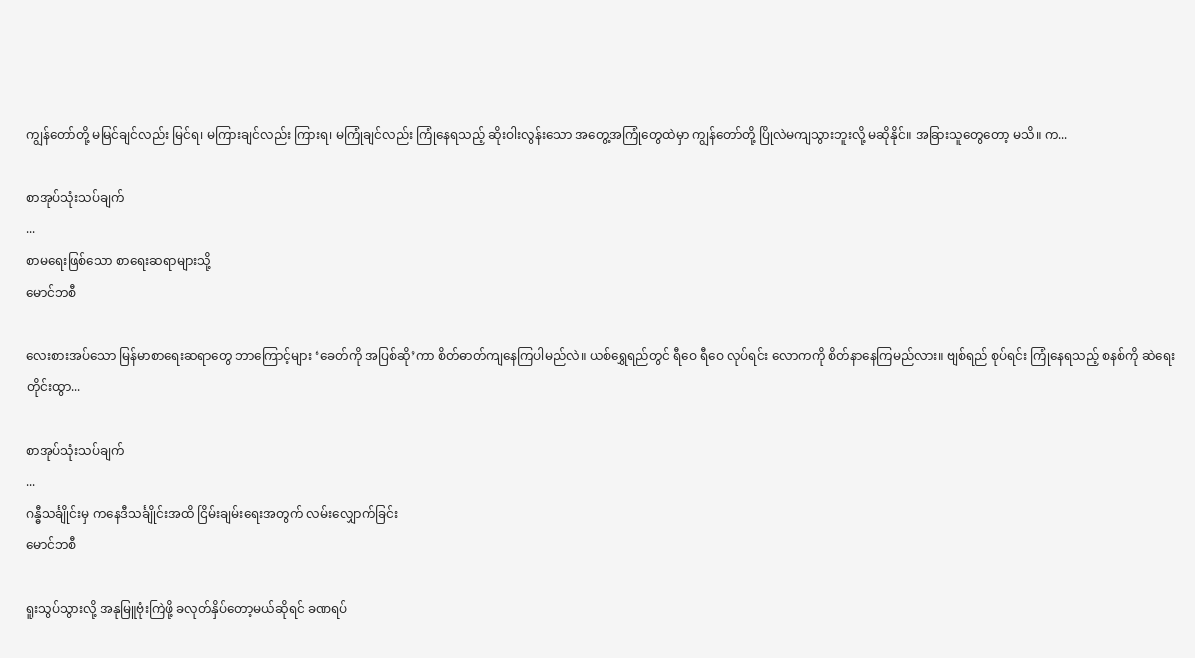ကျွန်တော်တို့ မမြင်ချင်လည်း မြင်ရ၊ မကြားချင်လည်း ကြားရ၊ မကြုံချင်လည်း ကြုံနေရသည့် ဆိုးဝါးလွန်းသော အတွေ့အကြုံတွေထဲမှာ ကျွန်တော်တို့ ပြိုလဲမကျသွားဘူးလို့ မဆိုနိုင်။ အခြားသူတွေတော့ မသိ။ က...

စာအုပ်သုံးသပ်ချက်
...
စာမရေးဖြစ်သော စာရေးဆရာများသို့
မောင်ဘစီ

လေးစားအပ်သော မြန်မာစာရေးဆရာတွေ ဘာကြောင့်များ ‘ခေတ်ကို အပြစ်ဆို’ကာ စိတ်ဓာတ်ကျနေကြပါမည်လဲ။ ယစ်ရွှေရည်တွင် ရီဝေ ရီဝေ လုပ်ရင်း လောကကို စိတ်နာနေကြမည်လား။ ဗျစ်ရည် စုပ်ရင်း ကြုံနေရသည့် စနစ်ကို ဆဲရေးတိုင်းထွာ...

စာအုပ်သုံးသပ်ချက်
...
ဂန္ဓီသင်္ချိုင်းမှ ကနေဒီသင်္ချိုင်းအထိ ငြိမ်းချမ်းရေးအတွက် လမ်းလျှောက်ခြင်း
မောင်ဘစီ

ရူးသွပ်သွားလို့ အနုမြူဗုံးကြဲဖို့ ခလုတ်နှိပ်တော့မယ်ဆိုရင် ခဏရပ်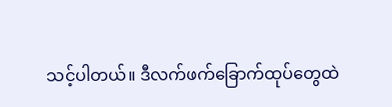သင့်ပါတယ်။ ဒီလက်ဖက်ခြောက်ထုပ်တွေထဲ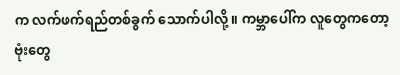က လက်ဖက်ရည်တစ်ခွက် သောက်ပါလို့။ ကမ္ဘာပေါ်က လူတွေကတော့ ဗုံးတွေ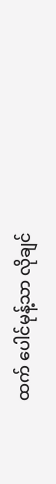ထက် ပေါင်မုန့်သာ လိုချင်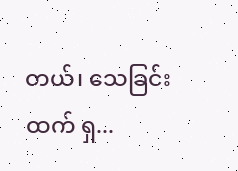တယ်၊ သေခြင်းထက် ရှ...